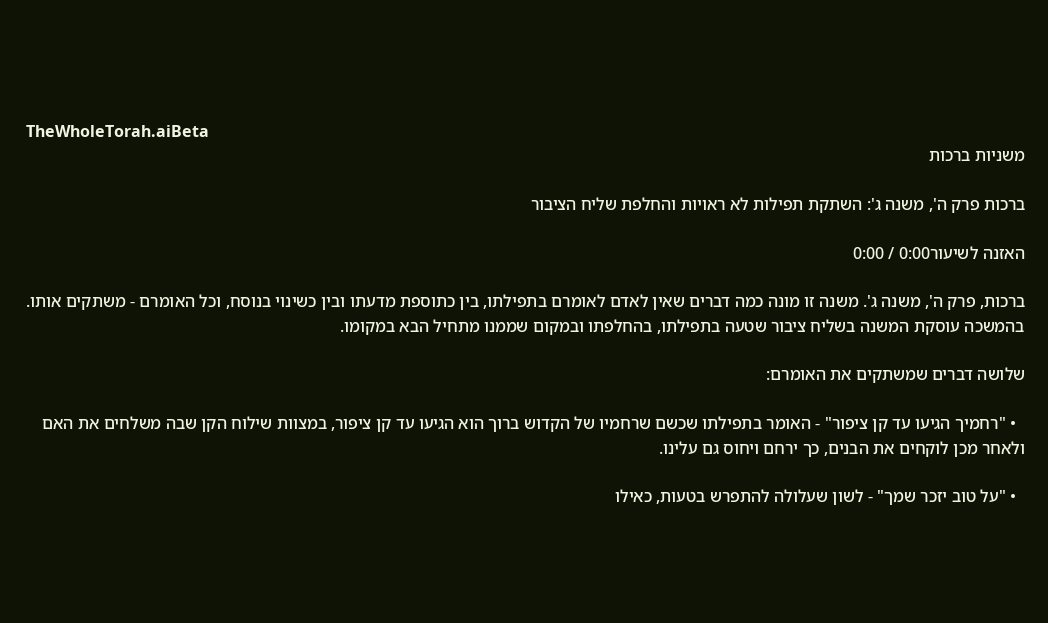TheWholeTorah.aiBeta
משניות ברכות

ברכות פרק ה', משנה ג': השתקת תפילות לא ראויות והחלפת שליח הציבור

האזנה לשיעור0:00 / 0:00

ברכות, פרק ה', משנה ג'. משנה זו מונה כמה דברים שאין לאדם לאומרם בתפילתו, בין כתוספת מדעתו ובין כשינוי בנוסח, וכל האומרם - משתקים אותו. בהמשכה עוסקת המשנה בשליח ציבור שטעה בתפילתו, בהחלפתו ובמקום שממנו מתחיל הבא במקומו.

שלושה דברים שמשתקים את האומרם:

  • "רחמיך הגיעו עד קן ציפור" - האומר בתפילתו שכשם שרחמיו של הקדוש ברוך הוא הגיעו עד קן ציפור, במצוות שילוח הקן שבה משלחים את האם ולאחר מכן לוקחים את הבנים, כך ירחם ויחוס גם עלינו.

  • "על טוב יזכר שמך" - לשון שעלולה להתפרש בטעות, כאילו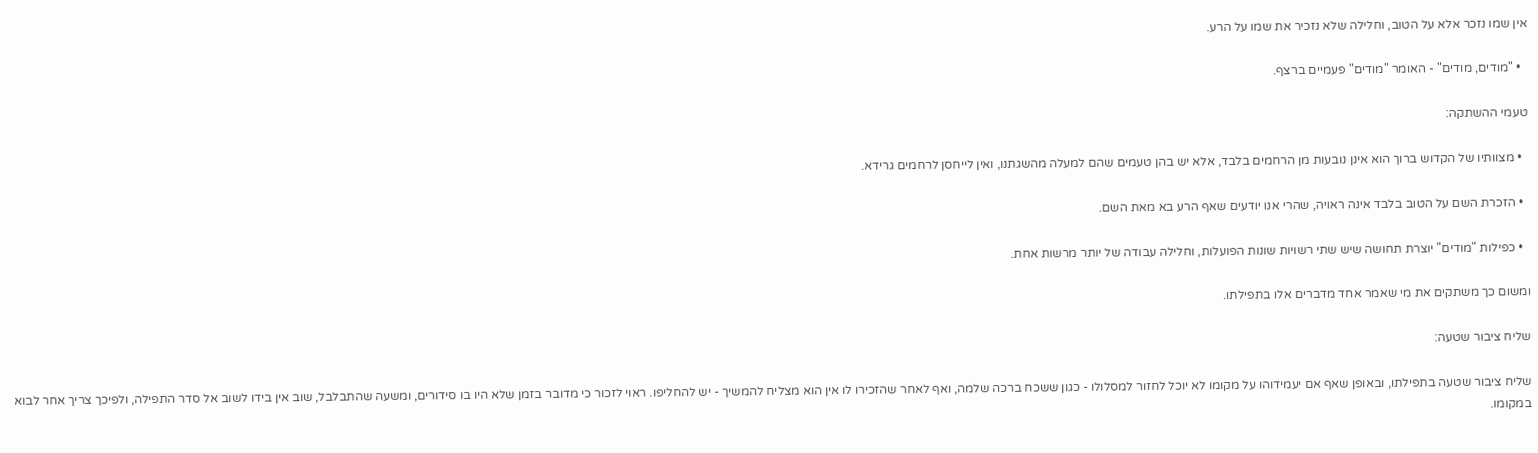אין שמו נזכר אלא על הטוב, וחלילה שלא נזכיר את שמו על הרע.

  • "מודים, מודים" - האומר "מודים" פעמיים ברצף.

טעמי ההשתקה:

  • מצוותיו של הקדוש ברוך הוא אינן נובעות מן הרחמים בלבד, אלא יש בהן טעמים שהם למעלה מהשגתנו, ואין לייחסן לרחמים גרידא.

  • הזכרת השם על הטוב בלבד אינה ראויה, שהרי אנו יודעים שאף הרע בא מאת השם.

  • כפילות "מודים" יוצרת תחושה שיש שתי רשויות שונות הפועלות, וחלילה עבודה של יותר מרשות אחת.

ומשום כך משתקים את מי שאמר אחד מדברים אלו בתפילתו.

שליח ציבור שטעה:

שליח ציבור שטעה בתפילתו, ובאופן שאף אם יעמידוהו על מקומו לא יוכל לחזור למסלולו - כגון ששכח ברכה שלמה, ואף לאחר שהזכירו לו אין הוא מצליח להמשיך - יש להחליפו. ראוי לזכור כי מדובר בזמן שלא היו בו סידורים, ומשעה שהתבלבל, שוב אין בידו לשוב אל סדר התפילה, ולפיכך צריך אחר לבוא במקומו.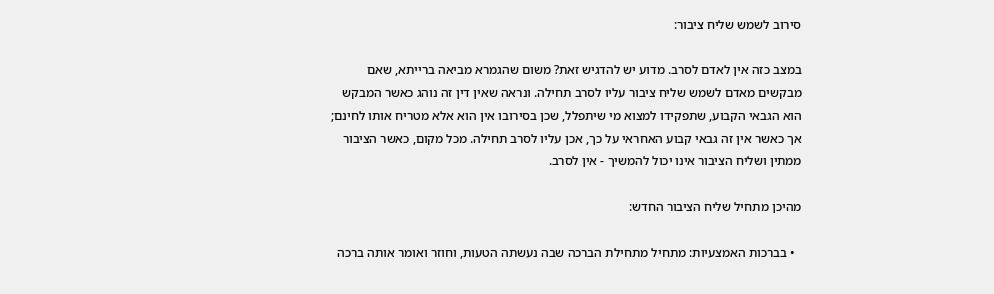סירוב לשמש שליח ציבור:

במצב כזה אין לאדם לסרב. מדוע יש להדגיש זאת? משום שהגמרא מביאה ברייתא, שאם מבקשים מאדם לשמש שליח ציבור עליו לסרב תחילה. ונראה שאין דין זה נוהג כאשר המבקש הוא הגבאי הקבוע, שתפקידו למצוא מי שיתפלל, שכן בסירובו אין הוא אלא מטריח אותו לחינם; אך כאשר אין זה גבאי קבוע האחראי על כך, אכן עליו לסרב תחילה. מכל מקום, כאשר הציבור ממתין ושליח הציבור אינו יכול להמשיך - אין לסרב.

מהיכן מתחיל שליח הציבור החדש:

  • בברכות האמצעיות: מתחיל מתחילת הברכה שבה נעשתה הטעות, וחוזר ואומר אותה ברכה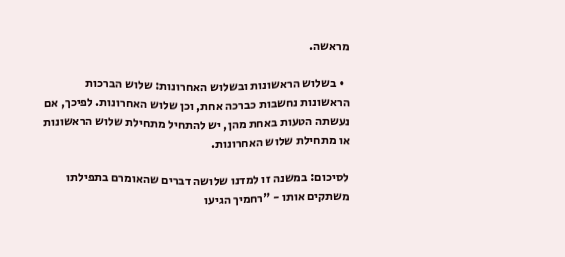מראשה.

  • בשלוש הראשונות ובשלוש האחרונות: שלוש הברכות הראשונות נחשבות כברכה אחת, וכן שלוש האחרונות. לפיכך, אם נעשתה הטעות באחת מהן, יש להתחיל מתחילת שלוש הראשונות או מתחילת שלוש האחרונות.

לסיכום: במשנה זו למדנו שלושה דברים שהאומרם בתפילתו משתקים אותו - "רחמיך הגיעו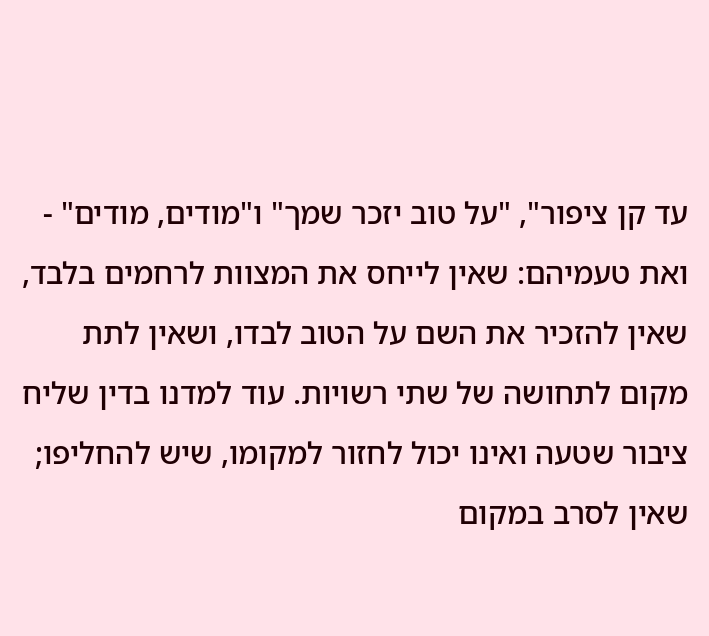עד קן ציפור", "על טוב יזכר שמך" ו"מודים, מודים" - ואת טעמיהם: שאין לייחס את המצוות לרחמים בלבד, שאין להזכיר את השם על הטוב לבדו, ושאין לתת מקום לתחושה של שתי רשויות. עוד למדנו בדין שליח ציבור שטעה ואינו יכול לחזור למקומו, שיש להחליפו; שאין לסרב במקום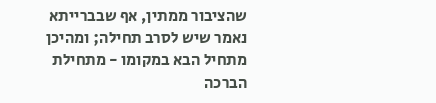שהציבור ממתין, אף שבברייתא נאמר שיש לסרב תחילה; ומהיכן מתחיל הבא במקומו - מתחילת הברכה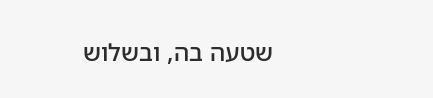שטעה בה, ובשלוש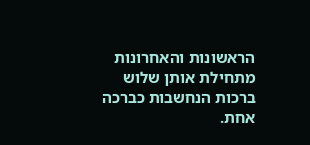הראשונות והאחרונות מתחילת אותן שלוש ברכות הנחשבות כברכה אחת.